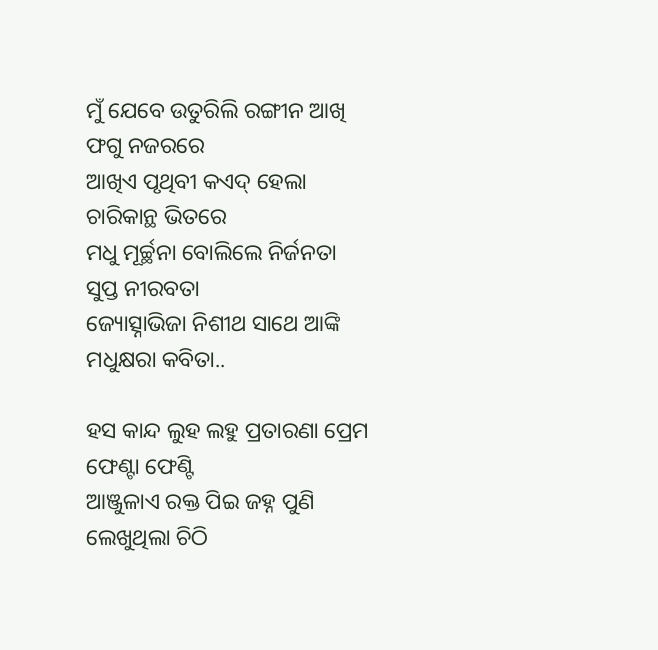ମୁଁ ଯେବେ ଉତୁରିଲି ରଙ୍ଗୀନ ଆଖି ଫଗୁ ନଜରରେ
ଆଖିଏ ପୃଥିବୀ କଏଦ୍ ହେଲା ଚାରିକାନ୍ଥ ଭିତରେ
ମଧୁ ମୂର୍ଚ୍ଛନା ବୋଲିଲେ ନିର୍ଜନତା ସୁପ୍ତ ନୀରବତା
ଜ୍ୟୋତ୍ସ୍ନାଭିଜା ନିଶୀଥ ସାଥେ ଆଙ୍କି ମଧୁକ୍ଷରା କବିତା..

ହସ କାନ୍ଦ ଲୁହ ଲହୁ ପ୍ରତାରଣା ପ୍ରେମ ଫେଣ୍ଟା ଫେଣ୍ଟି
ଆଞ୍ଜୁଳାଏ ରକ୍ତ ପିଇ ଜହ୍ନ ପୁଣି ଲେଖୁଥିଲା ଚିଠି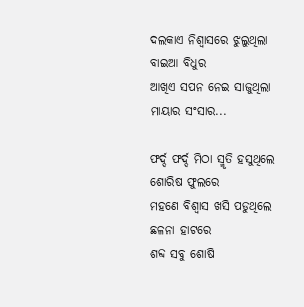ଦଲକାଏ ନିଶ୍ୱାସରେ ଝୁଲୁଥିଲା ବାଇଆ ବିଧୁର
ଆଖିଏ ସପନ ନେଇ ସାଜୁଥିଲା ମାୟାର ସଂସାର...

ଫର୍ଦ୍ଦ ଫର୍ଦ୍ଦ ମିଠା ସ୍ମୃତି ହସୁଥିଲେ ଶୋରିଷ ଫୁଲରେ
ମହଣେ ବିଶ୍ୱାସ ଖସି ପଡୁଥିଲେ ଛଳନା ହାଟରେ
ଶବ୍ଦ ସବୁ ଶୋଷି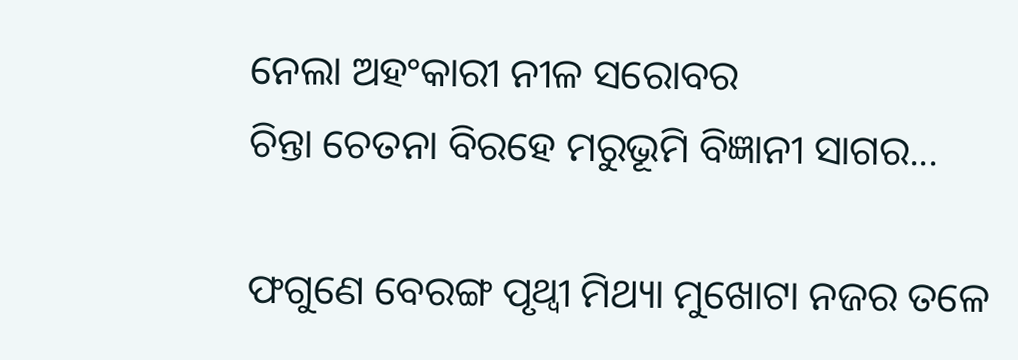ନେଲା ଅହଂକାରୀ ନୀଳ ସରୋବର
ଚିନ୍ତା ଚେତନା ବିରହେ ମରୁଭୂମି ବିଜ୍ଞାନୀ ସାଗର...

ଫଗୁଣେ ବେରଙ୍ଗ ପୃଥ୍ବୀ ମିଥ୍ୟା ମୁଖୋଟା ନଜର ତଳେ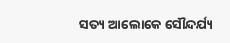ସତ୍ୟ ଆଲୋକେ ସୌନ୍ଦର୍ଯ୍ୟ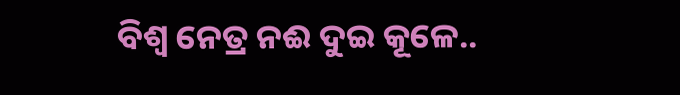ବିଶ୍ୱ ନେତ୍ର ନଈ ଦୁଇ କୂଳେ..